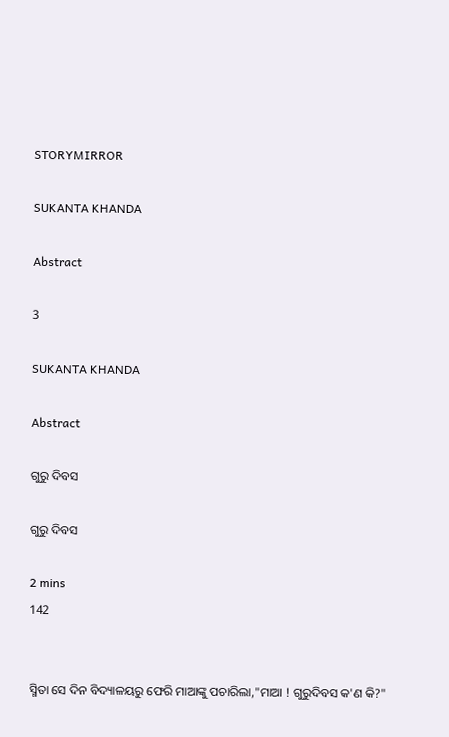STORYMIRROR

SUKANTA KHANDA

Abstract

3

SUKANTA KHANDA

Abstract

ଗୁରୁ ଦିବସ

ଗୁରୁ ଦିବସ

2 mins
142


ସ୍ମିତା ସେ ଦିନ ବିଦ୍ୟାଳୟରୁ ଫେରି ମାଆଙ୍କୁ ପଚାରିଲା,"ମାଆ ! ଗୁରୁଦିବସ କ'ଣ କି?"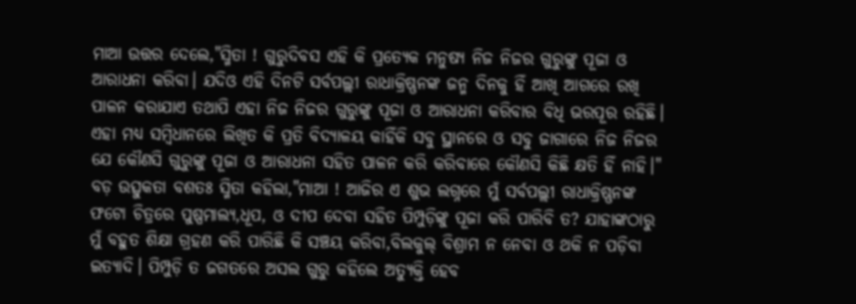ମାଆ ଉତ୍ତର ଦେଲେ,"ସ୍ମିତା ! ଗୁରୁଦିବସ ଏହି କି ପ୍ରତ୍ୟେକ ମନୁଷ୍ୟ ନିଜ ନିଜର ଗୁରୁଙ୍କୁ ପୂଜା ଓ ଆରାଧନା କରିବା। ଯଦିଓ ଏହି ଦିନଟି ସର୍ବପଲ୍ଲୀ ରାଧାକ୍ରିଷ୍ଣନଙ୍କ ଜନ୍ମ ଦିନକୁ ହିଁ ଆଖି ଆଗରେ ରଖି ପାଳନ କରାଯାଏ ତଥାପି ଏହା ନିଜ ନିଜର ଗୁରୁଙ୍କୁ ପୂଜା ଓ ଆରାଧନା କରିବାର ବିଧି ଭରପୂର ରହିଛି। ଏହା ମଧ୍ୟ ସମ୍ବିଧାନରେ ଲିଖିତ କି ପ୍ରତି ବିଦ୍ୟାଳୟ କାହିଁକି ସବୁ ସ୍ଥାନରେ ଓ ସବୁ ଜାଗାରେ ନିଜ ନିଜର ଯେ କୌଣସି ଗୁରୁଙ୍କୁ ପୂଜା ଓ ଆରାଧନା ସହିତ ପାଳନ କରି କରିବାରେ କୌଣସି କିଛି କ୍ଷତି ହିଁ ନାହି।" ବଡ଼ ଉତ୍ସୁକତା ବଶତଃ ସ୍ମିତା କହିଲା,"ମାଆ ! ଆଜିର ଏ ଶୁଭ ଲଗ୍ନରେ ମୁଁ ସର୍ବପଲ୍ଲୀ ରାଧାକ୍ରିଷ୍ଣନଙ୍କ ଫଟୋ ଚିତ୍ରରେ ପୁଷ୍ପମାଲ୍ୟ,ଧୂପ, ଓ ଦୀପ ଦେବା ସହିତ ପିମ୍ପୁଡ଼ିଙ୍କୁ ପୂଜା କରି ପାରିବି ତ? ଯାହାଙ୍କଠାରୁ ମୁଁ ବହୁତ ଶିକ୍ଷା ଗ୍ରହଣ କରି ପାରିଛି କି ସଞ୍ଚୟ କରିବା,ବିଲକୁଲ୍ ବିଶ୍ରାମ ନ ନେବା ଓ ଥକି ନ ପଡ଼ିବା ଇତ୍ୟାଦି। ପିମ୍ପୁଡ଼ି ତ ଜଗତରେ ଅସଲ ଗୁରୁ କହିଲେ ଅତ୍ୟୁକ୍ତି ହେବ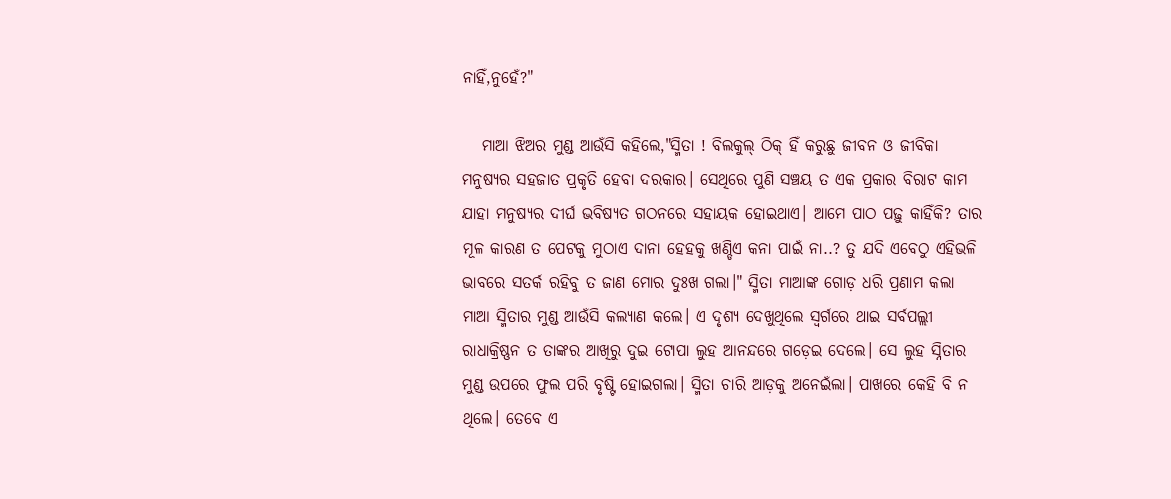ନାହିଁ,ନୁହେଁ?"

   ମାଆ ଝିଅର ମୁଣ୍ଡ ଆଉଁସି କହିଲେ,"ସ୍ମିତା ! ବିଲକୁଲ୍ ଠିକ୍ ହିଁ କରୁଛୁ ଜୀବନ ଓ ଜୀବିକା ମନୁଷ୍ୟର ସହଜାତ ପ୍ରକୃତି ହେବା ଦରକାର। ସେଥିରେ ପୁଣି ସଞ୍ଚୟ ତ ଏକ ପ୍ରକାର ବିରାଟ କାମ ଯାହା ମନୁଷ୍ୟର ଦୀର୍ଘ ଭବିଷ୍ୟତ ଗଠନରେ ସହାୟକ ହୋଇଥାଏ। ଆମେ ପାଠ ପଢ଼ୁ କାହିଁକି? ତାର ମୂଳ କାରଣ ତ ପେଟକୁ ମୁଠାଏ ଦାନା ହେହକୁ ଖଣ୍ଡିଏ କନା ପାଇଁ ନା..? ତୁ ଯଦି ଏବେଠୁ ଏହିଭଳି ଭାବରେ ସତର୍କ ରହିବୁ ତ ଜାଣ ମୋର ଦୁଃଖ ଗଲା।" ସ୍ମିତା ମାଆଙ୍କ ଗୋଡ଼ ଧରି ପ୍ରଣାମ କଲା ମାଆ ସ୍ମିତାର ମୁଣ୍ଡ ଆଉଁସି କଲ୍ୟାଣ କଲେ। ଏ ଦୃଶ୍ୟ ଦେଖୁଥିଲେ ସ୍ଵର୍ଗରେ ଥାଇ ସର୍ବପଲ୍ଲୀ ରାଧାକ୍ରିଷ୍ଣନ ତ ତାଙ୍କର ଆଖିରୁ ଦୁଇ ଟୋପା ଲୁହ ଆନନ୍ଦରେ ଗଡ଼େଇ ଦେଲେ। ସେ ଲୁହ ସ୍ନିତାର ମୁଣ୍ଡ ଉପରେ ଫୁଲ ପରି ବୃଷ୍ଟି ହୋଇଗଲା। ସ୍ମିତା ଚାରି ଆଡ଼କୁ ଅନେଇଁଲା। ପାଖରେ କେହି ବି ନ ଥିଲେ। ତେବେ ଏ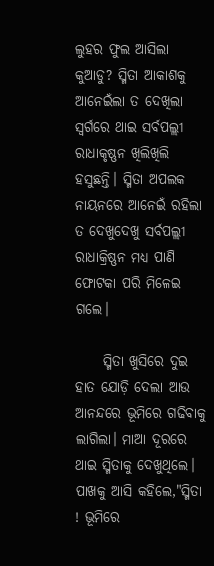ଲୁହର ଫୁଲ ଆସିଲା କୁଆଡୁ? ସ୍ମିତା ଆକାଶକୁ ଆନେଇଁଲା ତ ଦେଖିଲା ସ୍ଵର୍ଗରେ ଥାଇ ସର୍ବପଲ୍ଲୀ ରାଧାକୃଷ୍ଣନ ଖିଲିଖିଲି ହସୁଛନ୍ତି। ସ୍ମିତା ଅପଲକ ନାୟନରେ ଆନେଇଁ ରହିଲା ତ ଦେଖୁଦେଖୁ ସର୍ବପଲ୍ଲୀ ରାଧାକ୍ରିଷ୍ଣନ ମଧ୍ୟ ପାଣି ଫୋଟକା ପରି ମିଳେଇ ଗଲେ।

     ସ୍ମିତା ଖୁସିରେ ଦୁଇ ହାତ ଯୋଡ଼ି ଦେଲା ଆଉ ଆନନ୍ଦରେ ଭୂମିରେ ଗଢିବାକୁ ଲାଗିଲା। ମାଆ ଦୂରରେ ଥାଇ ସ୍ମିତାକୁ ଦେଖୁଥିଲେ। ପାଖକୁ ଆସି କହିଲେ,"ସ୍ମିତା ! ଭୂମିରେ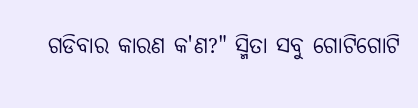ଗଡିବାର କାରଣ କ'ଣ?" ସ୍ମିତା ସବୁ ଗୋଟିଗୋଟି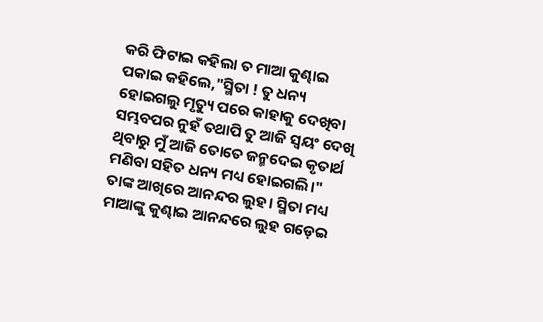କରି ଫିଟାଇ କହିଲା ତ ମାଆ କୁଣ୍ଢାଇ ପକାଇ କହିଲେ,"ସ୍ମିତା ! ତୁ ଧନ୍ୟ ହୋଇଗଲୁ ମୃତ୍ୟୁ ପରେ କାହାକୁ ଦେଖିବା ସମ୍ଭବପର ନୁହଁ ତଥାପି ତୁ ଆଜି ସ୍ଵୟଂ ଦେଖି ଥିବାରୁ ମୁଁ ଆଜି ତୋତେ ଜନ୍ମଦେଇ କୃତାର୍ଥ ମଣିବା ସହିତ ଧନ୍ୟ ମଧ୍ୟ ହୋଇଗଲି।" ତାଙ୍କ ଆଖିରେ ଆନନ୍ଦର ଲୁହ। ସ୍ମିତା ମଧ୍ୟ ମାଆଙ୍କୁ କୁଣ୍ଢାଇ ଆନନ୍ଦରେ ଲୁହ ଗଡ଼େଇ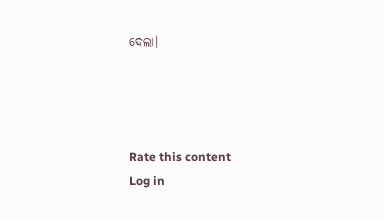ଦେଲା।




Rate this content
Log in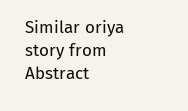Similar oriya story from Abstract